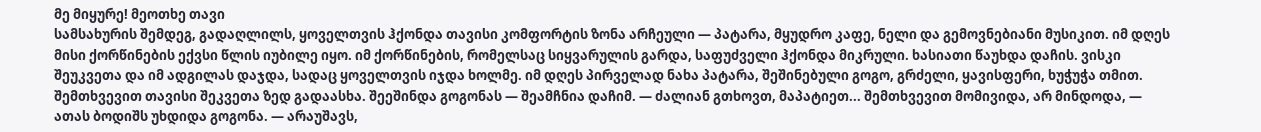მე მიყურე! მეოთხე თავი
სამსახურის შემდეგ, გადაღლილს, ყოველთვის ჰქონდა თავისი კომფორტის ზონა არჩეული — პატარა, მყუდრო კაფე, ნელი და გემოვნებიანი მუსიკით. იმ დღეს მისი ქორწინების ექვსი წლის იუბილე იყო. იმ ქორწინების, რომელსაც სიყვარულის გარდა, საფუძველი ჰქონდა მიკრული. ხასიათი წაუხდა დაჩის. ვისკი შეუკვეთა და იმ ადგილას დაჯდა, სადაც ყოველთვის იჯდა ხოლმე. იმ დღეს პირველად ნახა პატარა, შეშინებული გოგო, გრძელი, ყავისფერი, ხუჭუჭა თმით. შემთხვევით თავისი შეკვეთა ზედ გადაასხა. შეეშინდა გოგონას — შეამჩნია დაჩიმ. — ძალიან გთხოვთ, მაპატიეთ... შემთხვევით მომივიდა, არ მინდოდა, — ათას ბოდიშს უხდიდა გოგონა. — არაუშავს,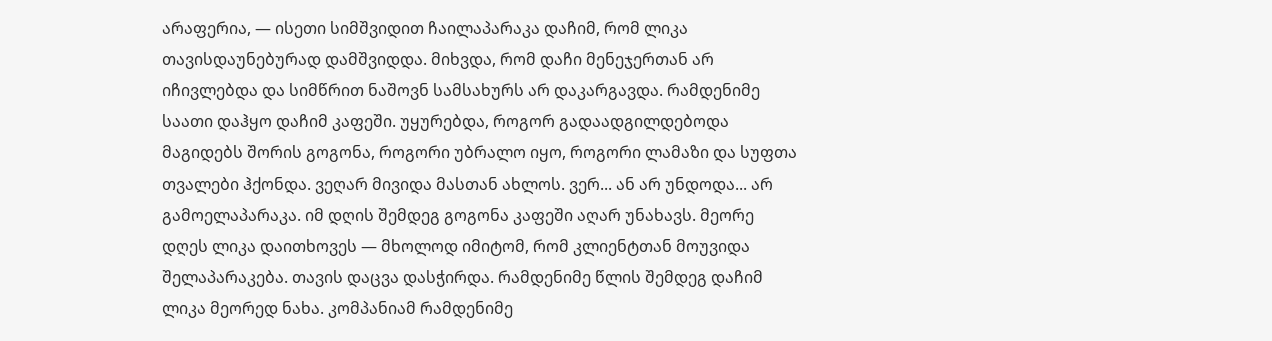არაფერია, — ისეთი სიმშვიდით ჩაილაპარაკა დაჩიმ, რომ ლიკა თავისდაუნებურად დამშვიდდა. მიხვდა, რომ დაჩი მენეჯერთან არ იჩივლებდა და სიმწრით ნაშოვნ სამსახურს არ დაკარგავდა. რამდენიმე საათი დაჰყო დაჩიმ კაფეში. უყურებდა, როგორ გადაადგილდებოდა მაგიდებს შორის გოგონა, როგორი უბრალო იყო, როგორი ლამაზი და სუფთა თვალები ჰქონდა. ვეღარ მივიდა მასთან ახლოს. ვერ... ან არ უნდოდა... არ გამოელაპარაკა. იმ დღის შემდეგ გოგონა კაფეში აღარ უნახავს. მეორე დღეს ლიკა დაითხოვეს — მხოლოდ იმიტომ, რომ კლიენტთან მოუვიდა შელაპარაკება. თავის დაცვა დასჭირდა. რამდენიმე წლის შემდეგ დაჩიმ ლიკა მეორედ ნახა. კომპანიამ რამდენიმე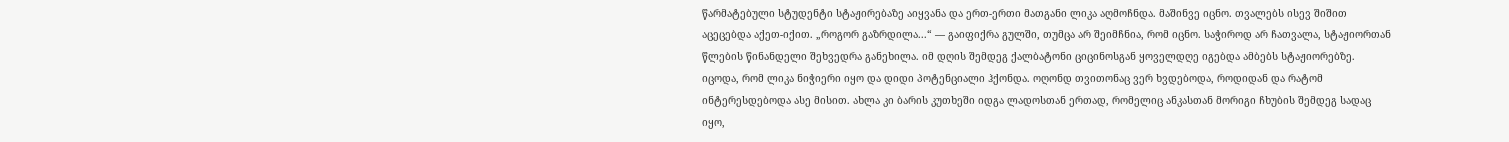წარმატებული სტუდენტი სტაჟირებაზე აიყვანა და ერთ-ერთი მათგანი ლიკა აღმოჩნდა. მაშინვე იცნო. თვალებს ისევ შიშით აცეცებდა აქეთ-იქით. „როგორ გაზრდილა...“ — გაიფიქრა გულში, თუმცა არ შეიმჩნია, რომ იცნო. საჭიროდ არ ჩათვალა, სტაჟიორთან წლების წინანდელი შეხვედრა განეხილა. იმ დღის შემდეგ ქალბატონი ციცინოსგან ყოველდღე იგებდა ამბებს სტაჟიორებზე. იცოდა, რომ ლიკა ნიჭიერი იყო და დიდი პოტენციალი ჰქონდა. ოღონდ თვითონაც ვერ ხვდებოდა, როდიდან და რატომ ინტერესდებოდა ასე მისით. ახლა კი ბარის კუთხეში იდგა ლადოსთან ერთად, რომელიც ანკასთან მორიგი ჩხუბის შემდეგ სადაც იყო,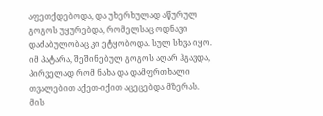აფეთქდებოდა, და უხერხულად აწურულ გოგოს უყურებდა, რომელსაც ოდნავი დაძაბულობაც კი ეტყობოდა. სულ სხვა იყო. იმ პატარა, შეშინებულ გოგოს აღარ ჰგავდა, პირველად რომ ნახა და დამფრთხალი თვალებით აქეთ-იქით აცეცებდა მზერას. მის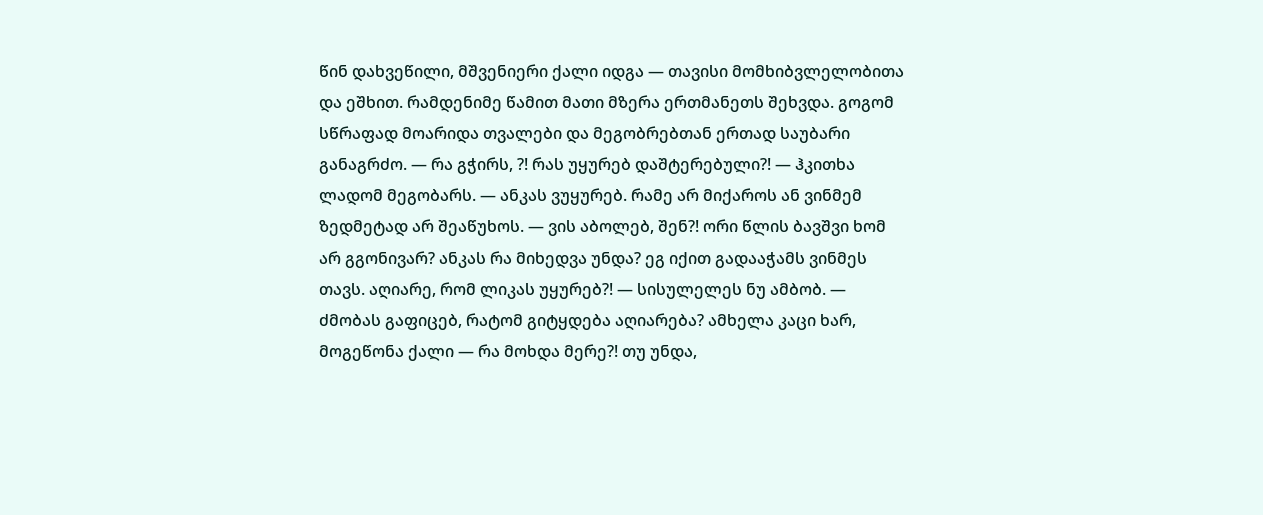წინ დახვეწილი, მშვენიერი ქალი იდგა — თავისი მომხიბვლელობითა და ეშხით. რამდენიმე წამით მათი მზერა ერთმანეთს შეხვდა. გოგომ სწრაფად მოარიდა თვალები და მეგობრებთან ერთად საუბარი განაგრძო. — რა გჭირს, ?! რას უყურებ დაშტერებული?! — ჰკითხა ლადომ მეგობარს. — ანკას ვუყურებ. რამე არ მიქაროს ან ვინმემ ზედმეტად არ შეაწუხოს. — ვის აბოლებ, შენ?! ორი წლის ბავშვი ხომ არ გგონივარ? ანკას რა მიხედვა უნდა? ეგ იქით გადააჭამს ვინმეს თავს. აღიარე, რომ ლიკას უყურებ?! — სისულელეს ნუ ამბობ. — ძმობას გაფიცებ, რატომ გიტყდება აღიარება? ამხელა კაცი ხარ, მოგეწონა ქალი — რა მოხდა მერე?! თუ უნდა,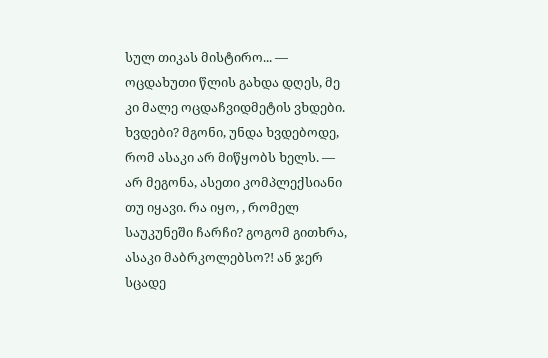სულ თიკას მისტირო... — ოცდახუთი წლის გახდა დღეს, მე კი მალე ოცდაჩვიდმეტის ვხდები. ხვდები? მგონი, უნდა ხვდებოდე, რომ ასაკი არ მიწყობს ხელს. — არ მეგონა, ასეთი კომპლექსიანი თუ იყავი. რა იყო, , რომელ საუკუნეში ჩარჩი? გოგომ გითხრა, ასაკი მაბრკოლებსო?! ან ჯერ სცადე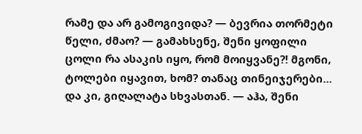რამე და არ გამოგივიდა? — ბევრია თორმეტი წელი, ძმაო? — გამახსენე, შენი ყოფილი ცოლი რა ასაკის იყო, რომ მოიყვანე?! მგონი, ტოლები იყავით, ხომ? თანაც თინეიჯერები... და კი, გიღალატა სხვასთან. — აჰა, შენი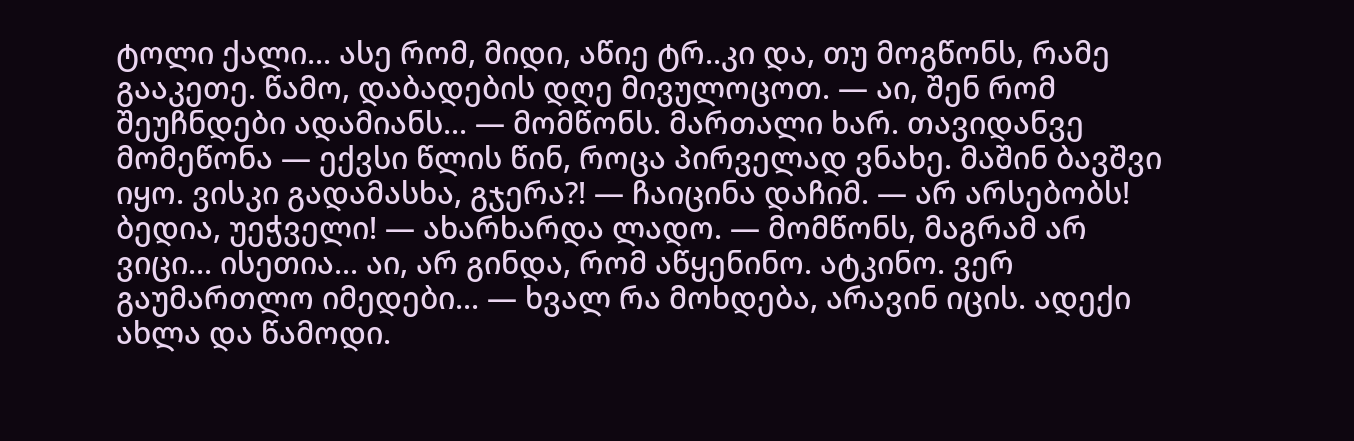ტოლი ქალი... ასე რომ, მიდი, აწიე ტრ..კი და, თუ მოგწონს, რამე გააკეთე. წამო, დაბადების დღე მივულოცოთ. — აი, შენ რომ შეუჩნდები ადამიანს... — მომწონს. მართალი ხარ. თავიდანვე მომეწონა — ექვსი წლის წინ, როცა პირველად ვნახე. მაშინ ბავშვი იყო. ვისკი გადამასხა, გჯერა?! — ჩაიცინა დაჩიმ. — არ არსებობს! ბედია, უეჭველი! — ახარხარდა ლადო. — მომწონს, მაგრამ არ ვიცი... ისეთია... აი, არ გინდა, რომ აწყენინო. ატკინო. ვერ გაუმართლო იმედები... — ხვალ რა მოხდება, არავინ იცის. ადექი ახლა და წამოდი.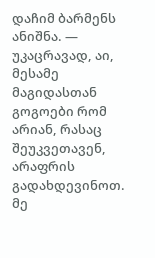დაჩიმ ბარმენს ანიშნა. — უკაცრავად, აი, მესამე მაგიდასთან გოგოები რომ არიან, რასაც შეუკვეთავენ, არაფრის გადახდევინოთ. მე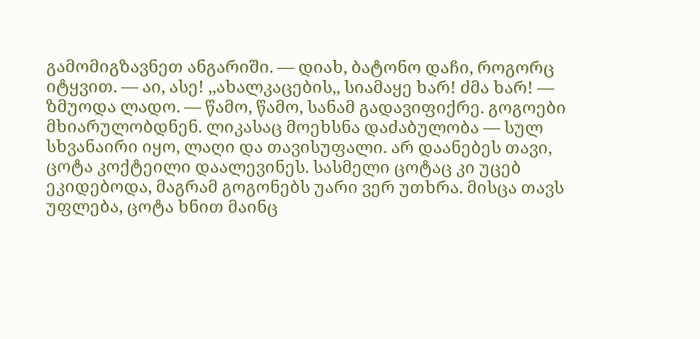გამომიგზავნეთ ანგარიში. — დიახ, ბატონო დაჩი, როგორც იტყვით. — აი, ასე! ,,ახალკაცების,, სიამაყე ხარ! ძმა ხარ! — ზმუოდა ლადო. — წამო, წამო, სანამ გადავიფიქრე. გოგოები მხიარულობდნენ. ლიკასაც მოეხსნა დაძაბულობა — სულ სხვანაირი იყო, ლაღი და თავისუფალი. არ დაანებეს თავი, ცოტა კოქტეილი დაალევინეს. სასმელი ცოტაც კი უცებ ეკიდებოდა, მაგრამ გოგონებს უარი ვერ უთხრა. მისცა თავს უფლება, ცოტა ხნით მაინც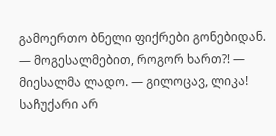გამოერთო ბნელი ფიქრები გონებიდან. — მოგესალმებით, როგორ ხართ?! — მიესალმა ლადო. — გილოცავ, ლიკა! საჩუქარი არ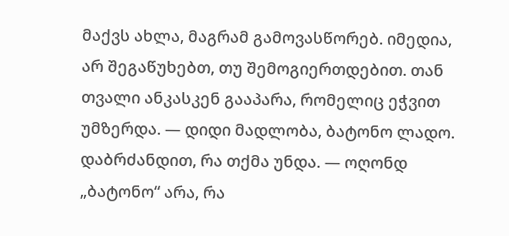მაქვს ახლა, მაგრამ გამოვასწორებ. იმედია, არ შეგაწუხებთ, თუ შემოგიერთდებით. თან თვალი ანკასკენ გააპარა, რომელიც ეჭვით უმზერდა. — დიდი მადლობა, ბატონო ლადო. დაბრძანდით, რა თქმა უნდა. — ოღონდ „ბატონო“ არა, რა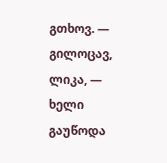გთხოვ. — გილოცავ, ლიკა, — ხელი გაუწოდა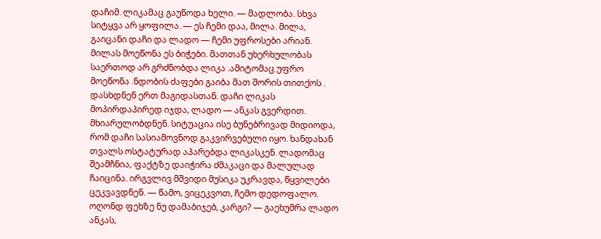დაჩიმ. ლიკამაც გაუწოდა ხელი. — მადლობა. სხვა სიტყვა არ ყოფილა. — ეს ჩემი დაა, მილა. მილა, გაიცანი დაჩი და ლადო — ჩემი უფროსები არიან. მილას მოეწონა ეს ბიჭები. მათთან უხერხულობას საერთოდ არ გრძნობდა ლიკა .ამიტომაც უფრო მოეწონა .ნდობის ძაფები გაიბა მათ შორის თითქოს . დასხდნენ ერთ მაგიდასთან. დაჩი ლიკას მოპირდაპირედ იჯდა, ლადო — ანკას გვერდით. მხიარულობდნენ. სიტუაცია ისე ბუნებრივად მიდიოდა, რომ დაჩი სასიამოვნოდ გაკვირვებული იყო. ხანდახან თვალს ოსტატურად აპარებდა ლიკასკენ. ლადომაც შეამჩნია, ფაქტზე დაიჭირა ძმაკაცი და მალულად ჩაიცინა. ირგვლივ მშვიდი მუსიკა უკრავდა, წყვილები ცეკვავდნენ. — წამო, ვიცეკვოთ, ჩემო დედოფალო. ოღონდ ფეხზე ნუ დამაბიჯებ, კარგი? — გაეხუმრა ლადო ანკას,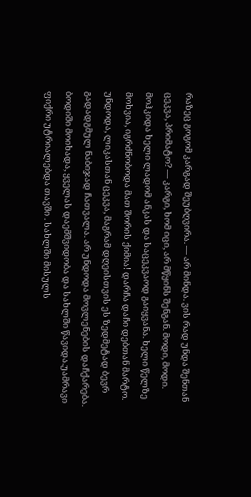რაზეც გოგომ კარგად შეუბღვირა. — არ მინდა. ვის რად უნდა შენთან ცეკვა, პრიმატო? — კარგი, ხომ იცი, არ მწყინს შენგან. მოდი, მოდი. მოჰკიდა ხელი ლადომ ანკას და საცეკვაოდ გაიყვანა. ხელი წელზე მოხვია, იგრძნობოდა მათ შორის ქიმია! დარჩა დაჩი დებთან მარტო. უნდოდა, ლიკასთან ცეკვა, მაგრამ დღეისთვის ეს ზედმეტად ბევრ გადადგმულ ნაბიჯად ჩათვალა. არ უნდოდა მოვლენების დაჩქარება. ბოდიში მოიხადა, ყველას დაემშვიდობა და სახლში წავიდა.უამრავი ფიქრი უტრიალებდა თავში . სახლში მისულს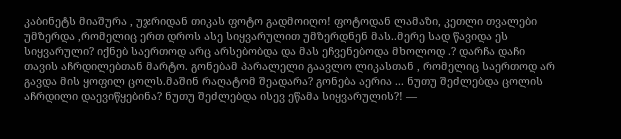კაბინეტს მიაშურა , უჯრიდან თიკას ფოტო გადმოიღო! ფოტოდან ლამაზი, კეთლი თვალები უმზერდა ,რომელიც ერთ დროს ასე სიყვარულით უმზერდნენ მას..მერე სად წავიდა ეს სიყვარული? იქნებ საერთოდ არც არსებობდა და მას ეჩვენებოდა მხოლოდ .? დარჩა დაჩი თავის აჩრდილებთან მარტო. გონებამ პარალელი გაავლო ლიკასთან , რომელიც საერთოდ არ გავდა მის ყოფილ ცოლს.მაშინ რაღატომ შეადარა? გონება აერია ... ნუთუ შეძლებდა ცოლის აჩრდილი დაევიწყებინა? ნუთუ შეძლებდა ისევ ეწამა სიყვარულის?! —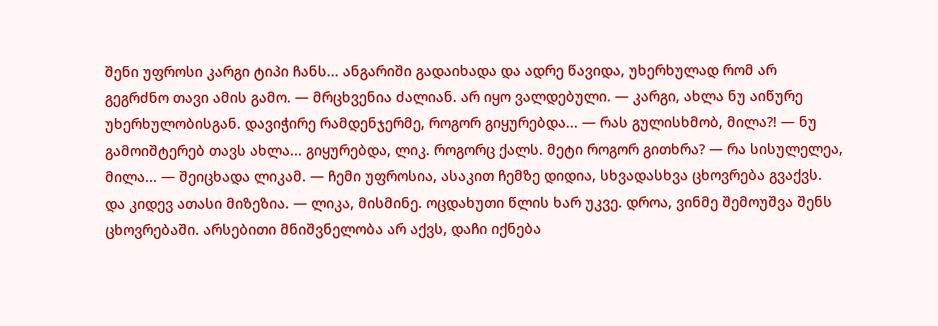შენი უფროსი კარგი ტიპი ჩანს... ანგარიში გადაიხადა და ადრე წავიდა, უხერხულად რომ არ გეგრძნო თავი ამის გამო. — მრცხვენია ძალიან. არ იყო ვალდებული. — კარგი, ახლა ნუ აიწურე უხერხულობისგან. დავიჭირე რამდენჯერმე, როგორ გიყურებდა... — რას გულისხმობ, მილა?! — ნუ გამოიშტერებ თავს ახლა... გიყურებდა, ლიკ. როგორც ქალს. მეტი როგორ გითხრა? — რა სისულელეა, მილა... — შეიცხადა ლიკამ. — ჩემი უფროსია, ასაკით ჩემზე დიდია, სხვადასხვა ცხოვრება გვაქვს. და კიდევ ათასი მიზეზია. — ლიკა, მისმინე. ოცდახუთი წლის ხარ უკვე. დროა, ვინმე შემოუშვა შენს ცხოვრებაში. არსებითი მნიშვნელობა არ აქვს, დაჩი იქნება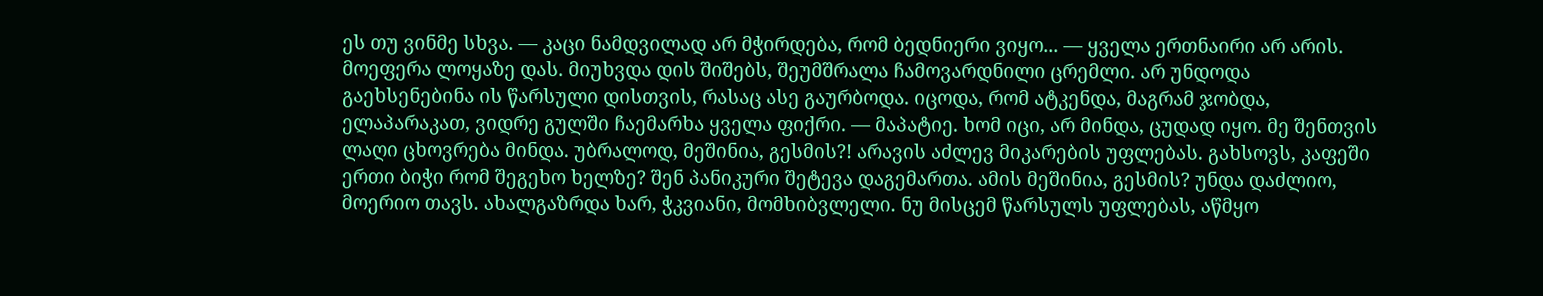ეს თუ ვინმე სხვა. — კაცი ნამდვილად არ მჭირდება, რომ ბედნიერი ვიყო... — ყველა ერთნაირი არ არის. მოეფერა ლოყაზე დას. მიუხვდა დის შიშებს, შეუმშრალა ჩამოვარდნილი ცრემლი. არ უნდოდა გაეხსენებინა ის წარსული დისთვის, რასაც ასე გაურბოდა. იცოდა, რომ ატკენდა, მაგრამ ჯობდა, ელაპარაკათ, ვიდრე გულში ჩაემარხა ყველა ფიქრი. — მაპატიე. ხომ იცი, არ მინდა, ცუდად იყო. მე შენთვის ლაღი ცხოვრება მინდა. უბრალოდ, მეშინია, გესმის?! არავის აძლევ მიკარების უფლებას. გახსოვს, კაფეში ერთი ბიჭი რომ შეგეხო ხელზე? შენ პანიკური შეტევა დაგემართა. ამის მეშინია, გესმის? უნდა დაძლიო, მოერიო თავს. ახალგაზრდა ხარ, ჭკვიანი, მომხიბვლელი. ნუ მისცემ წარსულს უფლებას, აწმყო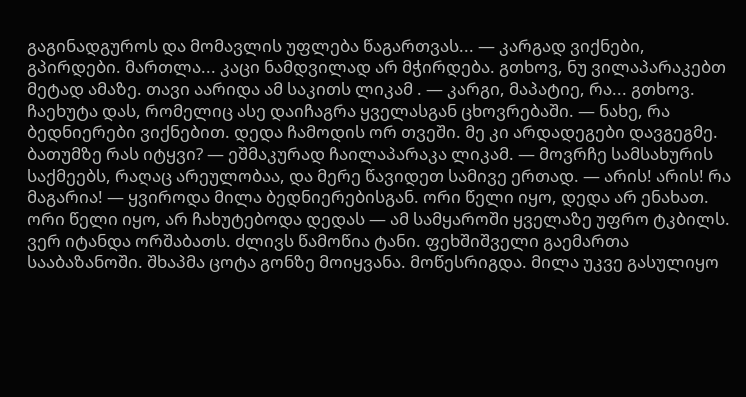გაგინადგუროს და მომავლის უფლება წაგართვას... — კარგად ვიქნები, გპირდები. მართლა... კაცი ნამდვილად არ მჭირდება. გთხოვ, ნუ ვილაპარაკებთ მეტად ამაზე. თავი აარიდა ამ საკითს ლიკამ . — კარგი, მაპატიე, რა... გთხოვ. ჩაეხუტა დას, რომელიც ასე დაიჩაგრა ყველასგან ცხოვრებაში. — ნახე, რა ბედნიერები ვიქნებით. დედა ჩამოდის ორ თვეში. მე კი არდადეგები დავგეგმე. ბათუმზე რას იტყვი? — ეშმაკურად ჩაილაპარაკა ლიკამ. — მოვრჩე სამსახურის საქმეებს, რაღაც არეულობაა, და მერე წავიდეთ სამივე ერთად. — არის! არის! რა მაგარია! — ყვიროდა მილა ბედნიერებისგან. ორი წელი იყო, დედა არ ენახათ. ორი წელი იყო, არ ჩახუტებოდა დედას — ამ სამყაროში ყველაზე უფრო ტკბილს. ვერ იტანდა ორშაბათს. ძლივს წამოწია ტანი. ფეხშიშველი გაემართა სააბაზანოში. შხაპმა ცოტა გონზე მოიყვანა. მოწესრიგდა. მილა უკვე გასულიყო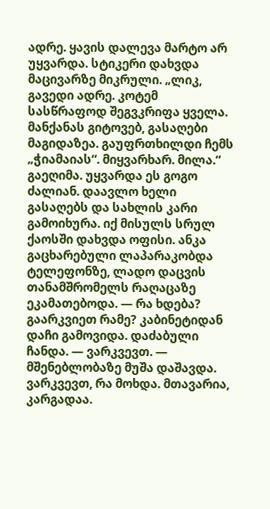ადრე. ყავის დალევა მარტო არ უყვარდა. სტიკერი დახვდა მაცივარზე მიკრული. „ლიკ, გავედი ადრე. კოტემ სასწრაფოდ შეგვკრიფა ყველა. მანქანას გიტოვებ, გასაღები მაგიდაზეა. გაუფრთხილდი ჩემს „ჭიამაიას“. მიყვარხარ. მილა.“ გაეღიმა. უყვარდა ეს გოგო ძალიან. დაავლო ხელი გასაღებს და სახლის კარი გამოიხურა. იქ მისულს სრულ ქაოსში დახვდა ოფისი. ანკა გაცხარებული ლაპარაკობდა ტელეფონზე, ლადო დაცვის თანამშრომელს რაღაცაზე ეკამათებოდა. — რა ხდება? გაარკვიეთ რამე? კაბინეტიდან დაჩი გამოვიდა. დაძაბული ჩანდა. — ვარკვევთ. — მშენებლობაზე მუშა დაშავდა. ვარკვევთ, რა მოხდა. მთავარია, კარგადაა.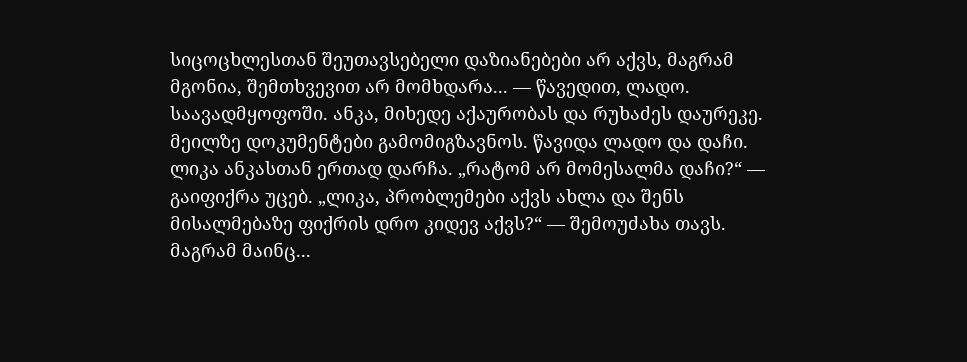სიცოცხლესთან შეუთავსებელი დაზიანებები არ აქვს, მაგრამ მგონია, შემთხვევით არ მომხდარა... — წავედით, ლადო. საავადმყოფოში. ანკა, მიხედე აქაურობას და რუხაძეს დაურეკე. მეილზე დოკუმენტები გამომიგზავნოს. წავიდა ლადო და დაჩი. ლიკა ანკასთან ერთად დარჩა. „რატომ არ მომესალმა დაჩი?“ — გაიფიქრა უცებ. „ლიკა, პრობლემები აქვს ახლა და შენს მისალმებაზე ფიქრის დრო კიდევ აქვს?“ — შემოუძახა თავს. მაგრამ მაინც...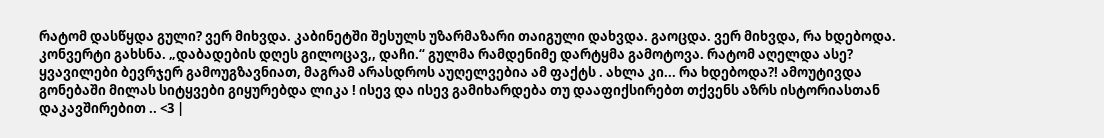რატომ დასწყდა გული? ვერ მიხვდა. კაბინეტში შესულს უზარმაზარი თაიგული დახვდა. გაოცდა. ვერ მიხვდა, რა ხდებოდა. კონვერტი გახსნა. „დაბადების დღეს გილოცავ,, დაჩი.“ გულმა რამდენიმე დარტყმა გამოტოვა. რატომ აღელდა ასე? ყვავილები ბევრჯერ გამოუგზავნიათ, მაგრამ არასდროს აუღელვებია ამ ფაქტს . ახლა კი... რა ხდებოდა?! ამოუტივდა გონებაში მილას სიტყვები გიყურებდა ლიკა ! ისევ და ისევ გამიხარდება თუ დააფიქსირებთ თქვენს აზრს ისტორიასთან დაკავშირებით .. <3 |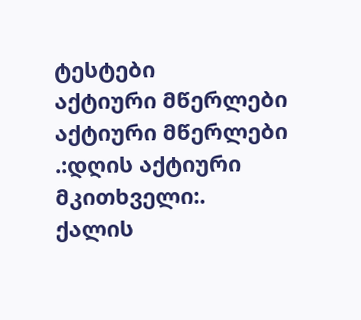ტესტები
აქტიური მწერლები
აქტიური მწერლები
.:დღის აქტიური მკითხველი:.
ქალის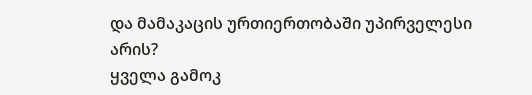და მამაკაცის ურთიერთობაში უპირველესი არის?
ყველა გამოკ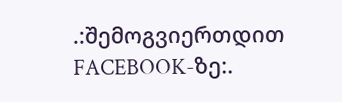.:შემოგვიერთდით FACEBOOK-ზე:.